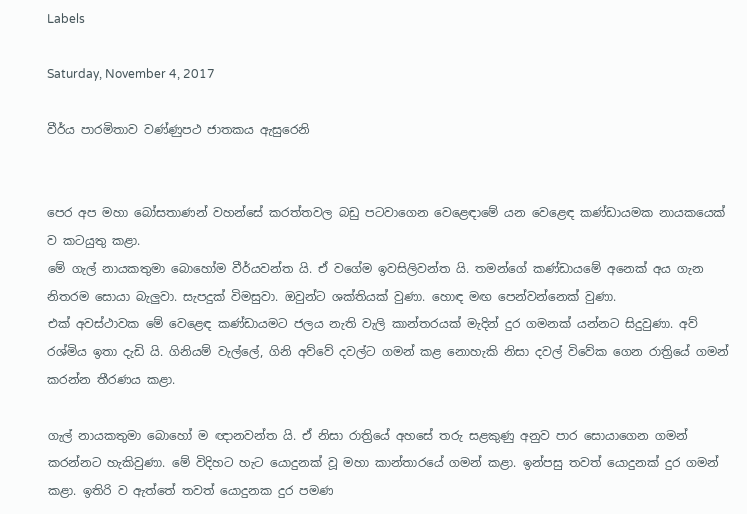Labels

Saturday, November 4, 2017

වීර්ය පාරමිතාව වණ්ණුපථ ජාතකය ඇසුරෙනි


පෙර අප මහා බෝසතාණන් වහන්සේ කරත්තවල බඩු පටවාගෙන වෙළෙඳාමේ යන වෙළෙඳ කණ්ඩායමක නායකයෙක් ව කටයුතු කළා.
මේ ගැල් නායකතුමා බොහෝම වීර්යවන්ත යි. ඒ වගේම ඉවසිලිවන්ත යි. තමන්ගේ කණ්ඩායමේ අනෙක් අය ගැන නිතරම සොයා බැලුවා. සැපදුක් විමසුවා. ඔවුන්ට ශක්තියක් වුණා. හොඳ මඟ පෙන්වන්නෙක් වුණා.
එක් අවස්ථාවක මේ වෙළෙඳ කණ්ඩායමට ජලය නැති වැලි කාන්තරයක් මැදින් දුර ගමනක් යන්නට සිදුවුණා. අව් රශ්මිය ඉතා දැඩි යි. ගිනියම් වැල්ලේ, ගිනි අව්වේ දවල්ට ගමන් කළ නොහැකි නිසා දවල් විවේක ගෙන රාත්‍රියේ ගමන් කරන්න තීරණය කළා.

ගැල් නායකතුමා බොහෝ ම ඥානවන්ත යි. ඒ නිසා රාත්‍රියේ අහසේ තරු සළකුණු අනුව පාර සොයාගෙන ගමන් කරන්නට හැකිවුණා. මේ විදිහට හැට යොදුනක් වූ මහා කාන්තාරයේ ගමන් කළා. ඉන්පසු තවත් යොදුනක් දුර ගමන් කළා. ඉතිරි ව ඇත්තේ තවත් යොදුනක දුර පමණ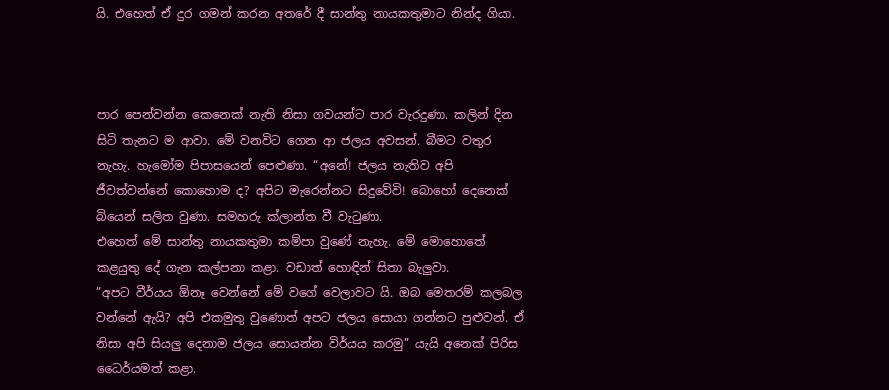යි. එහෙත් ඒ දුර ගමන් කරන අතරේ දී සාන්තු නායකතුමාට නින්ද ගියා.



පාර පෙන්වන්න කෙනෙක් නැති නිසා ගවයන්ට පාර වැරදුණා. කලින් දින සිටි තැනට ම ආවා. මේ වනවිට ගෙන ආ ජලය අවසන්. බීමට වතුර නැහැ. හැමෝම පිපාසයෙන් පෙළුණා. “අනේ! ජලය නැතිව අපි ජීවත්වන්නේ කොහොම ද? අපිට මැරෙන්නට සිදුවේවි! බොහෝ දෙනෙක් බියෙන් සලිත වුණා. සමහරු ක්ලාන්ත වී වැටුණා.
එහෙත් මේ සාන්තු නායකතුමා කම්පා වුණේ නැහැ. මේ මොහොතේ කළයුතු දේ ගැන කල්පනා කළා. වඩාත් හොඳින් සිතා බැලුවා.
”අපට වීර්යය ඕනෑ වෙන්නේ මේ වගේ වෙලාවට යි. ඔබ මෙතරම් කලබල වන්නේ ඇයි? අපි එකමුතු වුණොත් අපට ජලය සොයා ගන්නට පුළුවන්. ඒ නිසා අපි සියලු දෙනාම ජලය සොයන්න විර්යය කරමු” යැයි අනෙක් පිරිස ධෛර්යමත් කළා.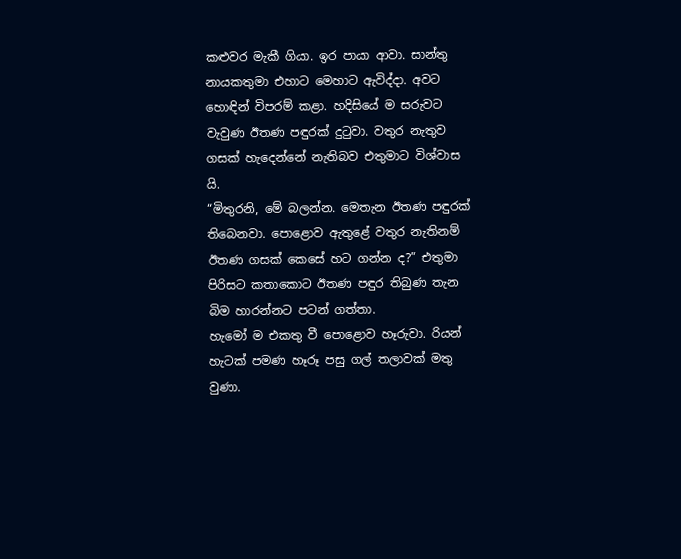කළුවර මැකී ගියා. ඉර පායා ආවා. සාන්තු නායකතුමා එහාට මෙහාට ඇවිද්දා. අවට හොඳින් විපරම් කළා. හදිසියේ ම සරුවට වැවුණ ඊතණ පඳුරක් දුටුවා. වතුර නැතුව ගසක් හැදෙන්නේ නැතිබව එතුමාට විශ්වාස යි.
“මිතුරනි, මේ බලන්න. මෙතැන ඊතණ පඳුරක් තිබෙනවා. පොළොව ඇතුළේ වතුර නැතිනම් ඊතණ ගසක් කෙසේ හට ගන්න ද?” එතුමා පිරිසට කතාකොට ඊතණ පඳුර තිබුණ තැන බිම හාරන්නට පටන් ගත්තා.
හැමෝ ම එකතු වී පොළොව හෑරුවා. රියන් හැටක් පමණ හෑරූ පසු ගල් තලාවක් මතු වුණා.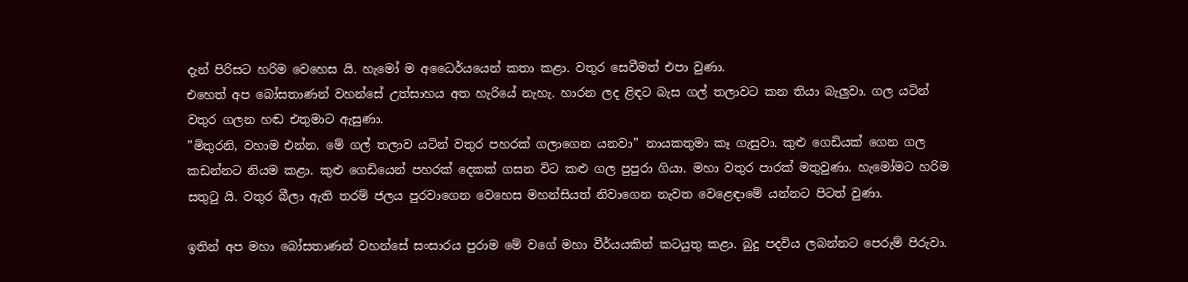දැන් පිරිසට හරිම වෙහෙස යි. හැමෝ ම අධෛර්යයෙන් කතා කළා. වතුර සෙවීමත් එපා වුණා.
එහෙත් අප බෝසතාණන් වහන්සේ උත්සාහය අත හැරියේ නැහැ. හාරන ලද ළිඳට බැස ගල් තලාවට කන තියා බැලුවා. ගල යටින් වතුර ගලන හඬ එතුමාට ඇසුණා.
”මිතුරනි, වහාම එන්න. මේ ගල් තලාව යටින් වතුර පහරක් ගලාගෙන යනවා” නායකතුමා කෑ ගැසුවා. කුළු ගෙඩියක් ගෙන ගල කඩන්නට නියම කළා. කුළු ගෙඩියෙන් පහරක් දෙකක් ගසන විට කළු ගල පුපුරා ගියා. මහා වතුර පාරක් මතුවුණා. හැමෝමට හරිම සතුටු යි. වතුර බීලා ඇති තරම් ජලය පුරවාගෙන වෙහෙස මහන්සියත් නිවාගෙන නැවත වෙළෙඳාමේ යන්නට පිටත් වුණා.

ඉතින් අප මහා බෝසතාණන් වහන්සේ සංසාරය පුරාම මේ වගේ මහා වීර්යයකින් කටයුතු කළා. බුදු පදවිය ලබන්නට පෙරුම් පිරුවා.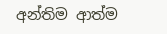අන්තිම ආත්ම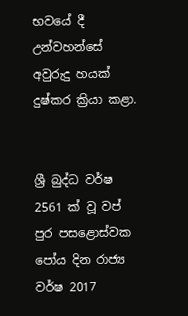භවයේ දී උන්වහන්සේ අවුරුදු හයක් දුෂ්කර ක්‍රියා කළා.


ශ්‍රී බුද්ධ වර්ෂ 2561 ක් වූ ‍වප් පුර පසළොස්වක පෝය දින රාජ්‍ය වර්ෂ 2017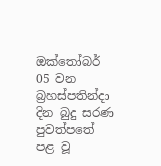ඔක්තෝබර් 05 වන බ්‍රහස්පතින්දා දින බුදු සරණ පුවත්පතේ පළ වූ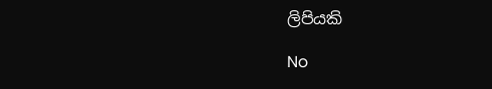ලිපියකි

No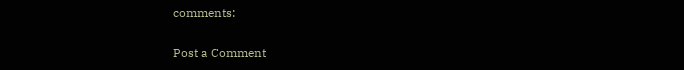comments:

Post a Comment